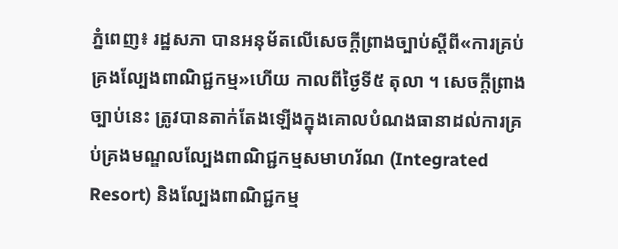ភ្នំពេញ៖ រដ្ឋសភា បានអនុម័តលើសេចក្តីព្រាងច្បាប់ស្តីពី«ការគ្រប់គ្រងល្បែងពាណិជ្ជកម្ម»ហើយ កាលពីថ្ងៃទី៥ តុលា ។ សេចក្តីព្រាងច្បាប់នេះ ត្រូវបានតាក់តែងឡើងក្នុងគោលបំណងធានាដល់ការគ្រប់គ្រងមណ្ឌលល្បែងពាណិជ្ជកម្មសមាហរ័ណ (Integrated Resort) និងល្បែងពាណិជ្ជកម្ម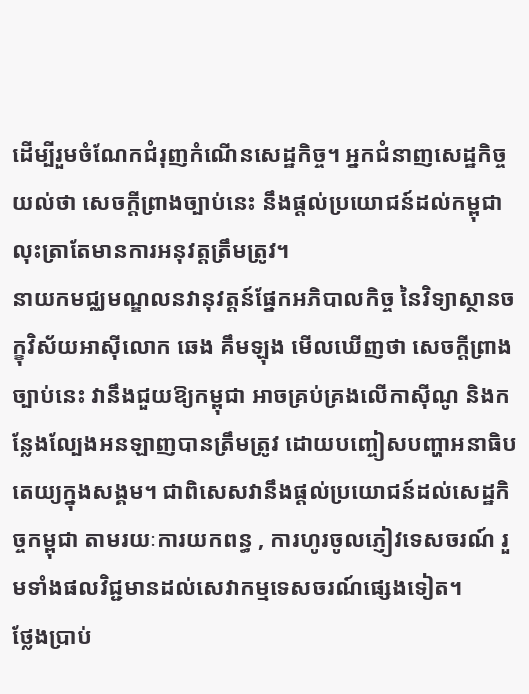ដើម្បីរួមចំណែកជំរុញកំណើនសេដ្ឋកិច្ច។ អ្នកជំនាញសេដ្ឋកិច្ច យល់ថា សេចក្តីព្រាងច្បាប់នេះ នឹងផ្ដល់ប្រយោជន៍ដល់កម្ពុជា លុះត្រាតែមានការអនុវត្តត្រឹមត្រូវ។
នាយកមជ្ឈមណ្ឌលនវានុវត្តន៍ផ្នែកអភិបាលកិច្ច នៃវិទ្យាស្ថានចក្ខុវិស័យអាស៊ីលោក ឆេង គឹមឡុង មើលឃើញថា សេចក្តីព្រាងច្បាប់នេះ វានឹងជួយឱ្យកម្ពុជា អាចគ្រប់គ្រងលើកាស៊ីណូ និងកន្លែងល្បែងអនឡាញបានត្រឹមត្រូវ ដោយបញ្ចៀសបញ្ហាអនាធិបតេយ្យក្នុងសង្គម។ ជាពិសេសវានឹងផ្ដល់ប្រយោជន៍ដល់សេដ្ឋកិច្ចកម្ពុជា តាមរយៈការយកពន្ធ , ការហូរចូលភ្ញៀវទេសចរណ៍ រួមទាំងផលវិជ្ជមានដល់សេវាកម្មទេសចរណ៍ផ្សេងទៀត។
ថ្លែងប្រាប់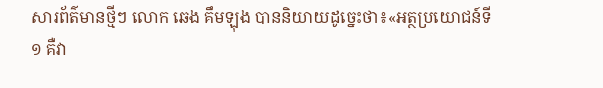សារព័ត៌មានថ្មីៗ លោក ឆេង គឹមឡុង បាននិយាយដូច្នេះថា៖«អត្ថប្រយោជន៍ទី១ គឺវា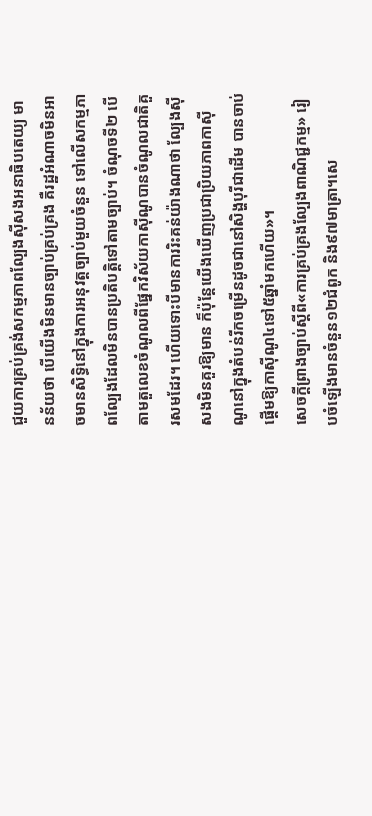ជួយការគ្រប់គ្រង់សកម្មភាពល្បែងស៊ីសងអនាធិបតេយ្យ មានន័យថា បើយើងមិនមានច្បាប់គ្រប់គ្រង គឺរដ្ឋអំណាចមិនអាចមានសិទ្ធិនៅក្នុងការអនុវត្តច្បាប់មួយចំនួន ទៅលើសកម្មភាពល្បែងដែលមិនបានប្រតិបត្តិទៅតាមច្បាប់។ ចំណុចទី២ បើតាមតួលេខចំណូលពីផ្នែកវិស័យកាស៊ីណូបានចំណូលជាតិគួរសមដែរ។ ហើយទោះបីមានការរិះគន់យ៉ាងណាថា ល្បែងស៊ីសងមិនគួរឱ្យមាន ក៏ប៉ុន្តែយើងឃើញប្រជាប្រិយភាពកាស៊ីណូនៅក្នុងតំបន់រីកចម្រើនដូចជានៅសិង្ហបុរីជាដើម បានចាប់ផ្ដើមឱ្យកាស៊ីណូ៤ទៅ៥ឆ្នាំមកហើយ»។
សេចក្ដីព្រាងច្បាប់ស្ដីពី«ការគ្រប់គ្រងល្បែងពាណិជ្ជកម្ម» រៀបចំឡើងមានចំនួន១២ជំពូក និង៩៧មាត្រា។សេ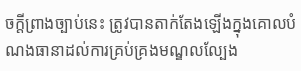ចក្ដីព្រាងច្បាប់នេះ ត្រូវបានតាក់តែងឡើងក្នុងគោលបំណងធានាដល់ការគ្រប់គ្រងមណ្ឌលល្បែង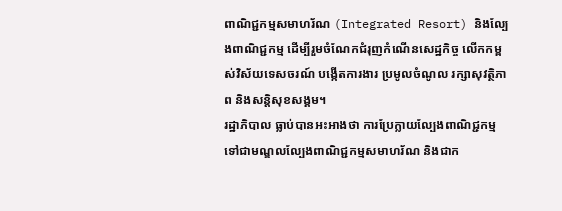ពាណិជ្ជកម្មសមាហរ័ណ (Integrated Resort) និងល្បែងពាណិជ្ជកម្ម ដើម្បីរួមចំណែកជំរុញកំណើនសេដ្ឋកិច្ច លើកកម្ពស់វិស័យទេសចរណ៍ បង្កើតការងារ ប្រមូលចំណូល រក្សាសុវត្ថិភាព និងសន្តិសុខសង្គម។
រដ្ឋាភិបាល ធ្លាប់បានអះអាងថា ការប្រែក្លាយល្បែងពាណិជ្ជកម្ម ទៅជាមណ្ឌលល្បែងពាណិជ្ជកម្មសមាហរ័ណ និងជាក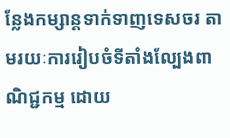ន្លែងកម្សាន្តទាក់ទាញទេសចរ តាមរយៈការរៀបចំទីតាំងល្បែងពាណិជ្ជកម្ម ដោយ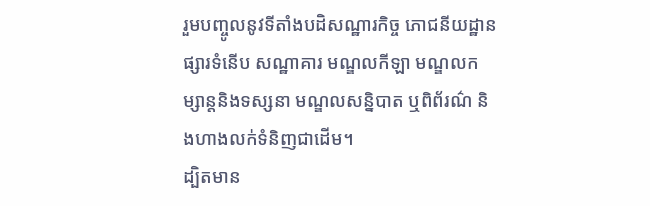រួមបញ្ចូលនូវទីតាំងបដិសណ្ឋារកិច្ច ភោជនីយដ្ឋាន ផ្សារទំនើប សណ្ឋាគារ មណ្ឌលកីឡា មណ្ឌលកម្សាន្តនិងទស្សនា មណ្ឌលសន្និបាត ឬពិព័រណ៌ និងហាងលក់ទំនិញជាដើម។
ដ្បិតមាន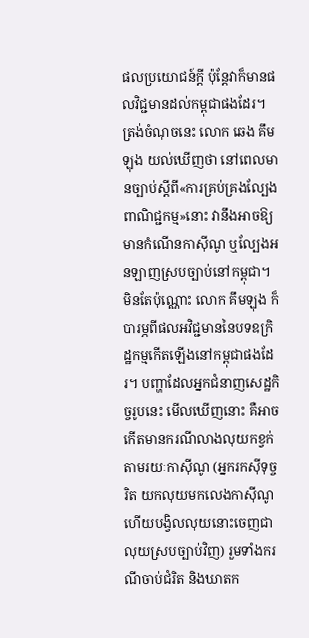ផលប្រយោជន៍ក្តី ប៉ុន្តែវាក៏មានផលវិជ្ជមានដល់កម្ពុជាផងដែរ។ ត្រង់ចំណុចនេះ លោក ឆេង គឹមឡុង យល់ឃើញថា នៅពេលមានច្បាប់ស្តីពី«ការគ្រប់គ្រងល្បែងពាណិជ្ជកម្ម»នោះ វានឹងអាចឱ្យមានកំណើនកាស៊ីណូ ឬល្បែងអនឡាញស្របច្បាប់នៅកម្ពុជា។ មិនតែប៉ុណ្ណោះ លោក គឹមឡុង ក៏បារម្ភពីផលអវិជ្ជមាននៃបទឧក្រិដ្ឋកម្មកើតឡើងនៅកម្ពុជាផងដែរ។ បញ្ហាដែលអ្នកជំនាញសេដ្ឋកិច្ចរូបនេះ មើលឃើញនោះ គឺអាចកើតមានករណីលាងលុយកខ្វក់ តាមរយៈកាស៊ីណូ (អ្នករកស៊ីទុច្ចរិត យកលុយមកលេងកាស៊ីណូហើយបង្វិលលុយនោះចេញជាលុយស្របច្បាប់វិញ) រួមទាំងករណីចាប់ជំរិត និងឃាតក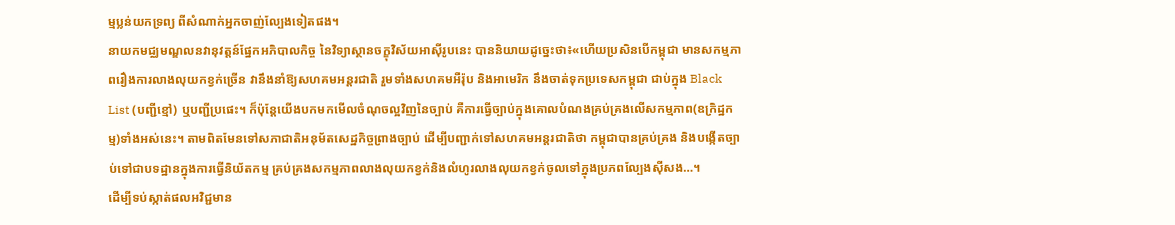ម្មប្លន់យកទ្រព្យ ពីសំណាក់អ្នកចាញ់ល្បែងទៀតផង។
នាយកមជ្ឈមណ្ឌលនវានុវត្តន៍ផ្នែកអភិបាលកិច្ច នៃវិទ្យាស្ថានចក្ខុវិស័យអាស៊ីរូបនេះ បាននិយាយដូច្នេះថា៖«ហើយប្រសិនបើកម្ពុជា មានសកម្មភាពរឿងការលាងលុយកខ្វក់ច្រើន វានឹងនាំឱ្យសហគមអន្តរជាតិ រួមទាំងសហគមអឺរ៉ុប និងអាមេរិក នឹងចាត់ទុកប្រទេសកម្ពុជា ជាប់ក្នុង Black List (បញ្ជីខ្មៅ) ឬបញ្ជីប្រផេះ។ ក៏ប៉ុន្តែយើងបកមកមើលចំណុចល្អវិញនៃច្បាប់ គឺការធ្វើច្បាប់ក្នុងគោលបំណងគ្រប់គ្រងលើសកម្មភាព(ឧក្រិដ្ឋកម្ម)ទាំងអស់នេះ។ តាមពិតមែនទៅសភាជាតិអនុម័តសេដ្ឋកិច្ចព្រាងច្បាប់ ដើម្បីបញ្ជាក់ទៅសហគមអន្តរជាតិថា កម្ពុជាបានគ្រប់គ្រង និងបង្កើតច្បាប់ទៅជាបទដ្ឋានក្នុងការធ្វើនិយ័តកម្ម គ្រប់គ្រងសកម្មភាពលាងលុយកខ្វក់និងលំហូរលាងលុយកខ្វក់ចូលទៅក្នុងប្រភពល្បែងស៊ីសង…។
ដើម្បីទប់ស្កាត់ផលអវិជ្ជមាន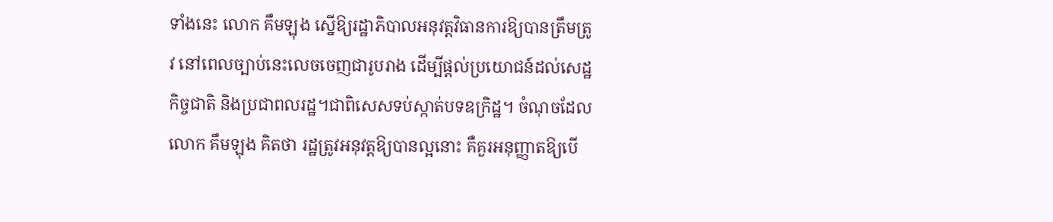ទាំងនេះ លោក គឹមឡុង ស្នើឱ្យរដ្ឋាភិបាលអនុវត្តវិធានការឱ្យបានត្រឹមត្រូវ នៅពេលច្បាប់នេះលេចចេញជារូបរាង ដើម្បីផ្ដល់ប្រយោជន៍ដល់សេដ្ឋកិច្ចជាតិ និងប្រជាពលរដ្ឋ។ជាពិសេសទប់ស្កាត់បទឧក្រិដ្ឋ។ ចំណុចដែលលោក គឹមឡុង គិតថា រដ្ឋត្រូវអនុវត្តឱ្យបានល្អនោះ គឺគួរអនុញ្ញាតឱ្យបើ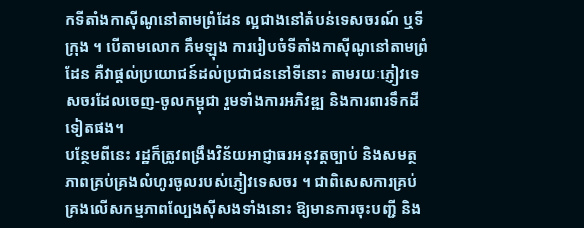កទីតាំងកាស៊ីណូនៅតាមព្រំដែន ល្អជាងនៅតំបន់ទេសចរណ៍ ឬទីក្រុង ។ បើតាមលោក គឹមឡុង ការរៀបចំទីតាំងកាស៊ីណូនៅតាមព្រំដែន គឺវាផ្ដល់ប្រយោជន៍ដល់ប្រជាជននៅទីនោះ តាមរយៈភ្ញៀវទេសចរដែលចេញ-ចូលកម្ពុជា រួមទាំងការអភិវឌ្ឍ និងការពារទឹកដីទៀតផង។
បន្ថែមពីនេះ រដ្ឋក៏ត្រូវពង្រឹងវិន័យអាជ្ញាធរអនុវត្តច្បាប់ និងសមត្ថភាពគ្រប់គ្រងលំហូរចូលរបស់ភ្ញៀវទេសចរ ។ ជាពិសេសការគ្រប់គ្រងលើសកម្មភាពល្បែងស៊ីសងទាំងនោះ ឱ្យមានការចុះបញ្ជី និង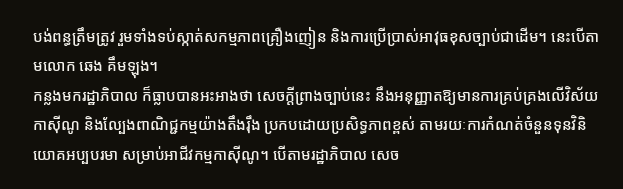បង់ពន្ធត្រឹមត្រូវ រួមទាំងទប់ស្កាត់សកម្មភាពគ្រឿងញៀន និងការប្រើប្រាស់អាវុធខុសច្បាប់ជាដើម។ នេះបើតាមលោក ឆេង គឹមឡុង។
កន្លងមករដ្ឋាភិបាល ក៏ធ្លាបបានអះអាងថា សេចក្ដីព្រាងច្បាប់នេះ នឹងអនុញ្ញាតឱ្យមានការគ្រប់គ្រងលើវិស័យកាស៊ីណូ និងល្បែងពាណិជ្ជកម្មយ៉ាងតឹងរ៉ឹង ប្រកបដោយប្រសិទ្ធភាពខ្ពស់ តាមរយៈការកំណត់ចំនួនទុនវិនិយោគអប្បបរមា សម្រាប់អាជីវកម្មកាស៊ីណូ។ បើតាមរដ្ឋាភិបាល សេច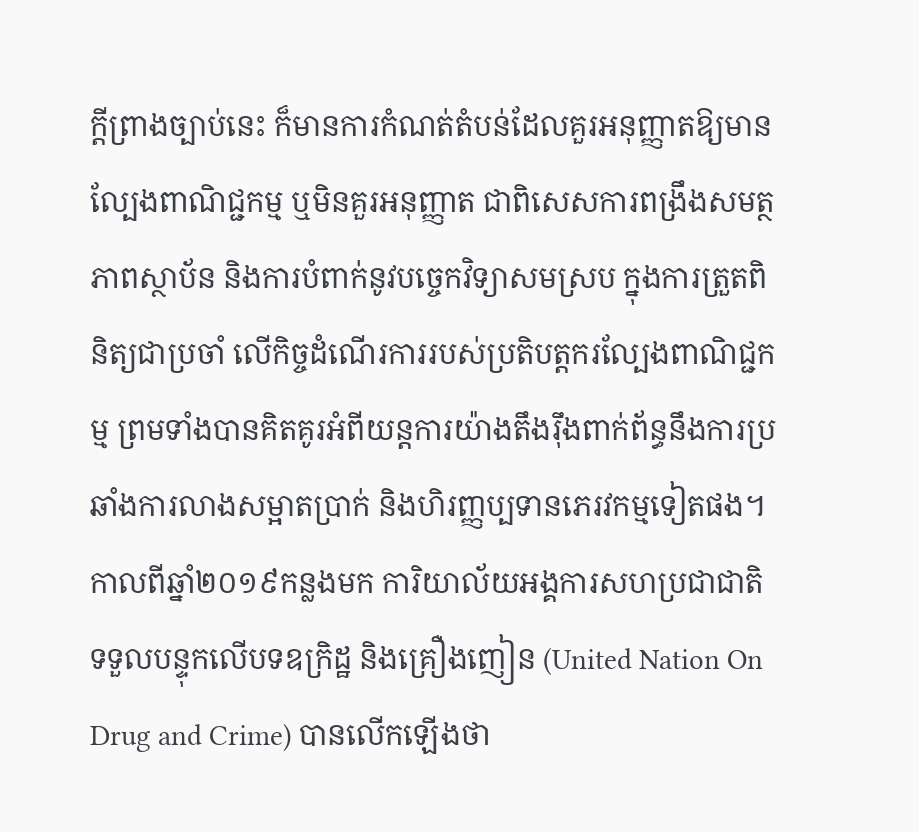ក្តីព្រាងច្បាប់នេះ ក៏មានការកំណត់តំបន់ដែលគួរអនុញ្ញាតឱ្យមានល្បែងពាណិជ្ជកម្ម ឬមិនគួរអនុញ្ញាត ជាពិសេសការពង្រឹងសមត្ថភាពស្ថាប័ន និងការបំពាក់នូវបច្ចេកវិទ្យាសមស្រប ក្នុងការត្រួតពិនិត្យជាប្រចាំ លើកិច្ចដំណើរការរបស់ប្រតិបត្តករល្បែងពាណិជ្ជកម្ម ព្រមទាំងបានគិតគូរអំពីយន្តការយ៉ាងតឹងរ៉ឹងពាក់ព័ន្ធនឹងការប្រឆាំងការលាងសម្អាតប្រាក់ និងហិរញ្ញប្បទានភេរវកម្មទៀតផង។
កាលពីឆ្នាំ២០១៩កន្លងមក ការិយាល័យអង្គការសហប្រជាជាតិទទួលបន្ទុកលើបទឧក្រិដ្ឋ និងគ្រឿងញៀន (United Nation On Drug and Crime) បានលើកឡើងថា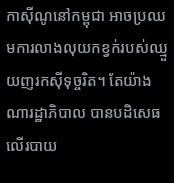កាស៊ីណូនៅកម្ពុជា អាចប្រឈមការលាងលុយកខ្វក់របស់ឈ្មួយញរកស៊ីទុច្ចរិត។ តែយ៉ាងណារដ្ឋាភិបាល បានបដិសេធលើរបាយ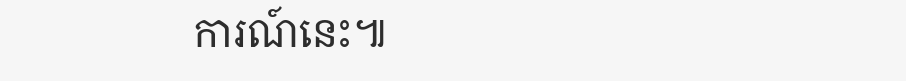ការណ៍នេះ៕